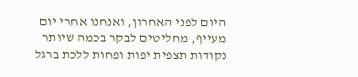היום לפני האחרון, ואנחנו אחרי יום מעייף, מחליטים לבקר בכמה שיותר נקודות תצפית יפות ופחות ללכת ברגל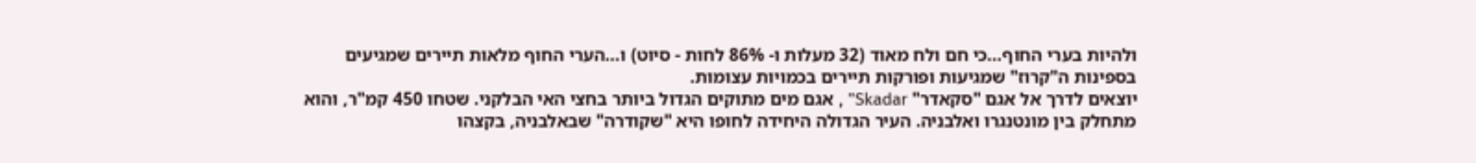ולהיות בערי החוף...כי חם ולח מאוד (32 מעלות ו- 86% לחות - סיוט) ו...הערי החוף מלאות תיירים שמגיעים בספינות ה"קרוז" שמגיעות ופורקות תיירים בכמויות עצומות.
יוצאים לדרך אל אגם "סקאדר" Skadar" , אגם מים מתוקים הגדול ביותר בחצי האי הבלקני. שטחו 450 קמ"ר, והוא מתחלק בין מונטנגרו ואלבניה. העיר הגדולה היחידה לחופו היא "שקודרה" שבאלבניה, בקצהו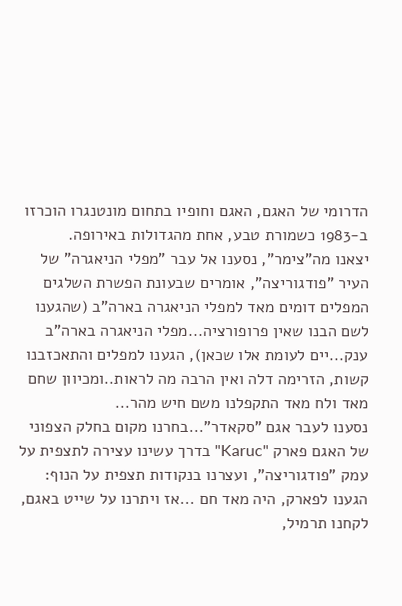הדרומי של האגם, האגם וחופיו בתחום מונטנגרו הוכרזו ב-1983 כשמורת טבע, אחת מהגדולות באירופה.
יצאנו מה"צימר", נסענו אל עבר "מפלי הניאגרה" של העיר "פודגוריצה", אומרים שבעונת הפשרת השלגים המפלים דומים מאד למפלי הניאגרה בארה"ב (שהגענו לשם הבנו שאין פרופורציה...מפלי הניאגרה בארה"ב ענק...יים לעומת אלו שכאן), הגענו למפלים והתאכזבנו קשות, הזרימה דלה ואין הרבה מה לראות..ומכיוון שחם מאד ולח מאד התקפלנו משם חיש מהר...
נסענו לעבר אגם "סקאדר"...בחרנו מקום בחלק הצפוני של האגם פארק "Karuc" בדרך עשינו עצירה לתצפית על עמק "פודגוריצה", ועצרנו בנקודות תצפית על הנוף:
הגענו לפארק, היה מאד חם ...אז ויתרנו על שייט באגם, לקחנו תרמיל,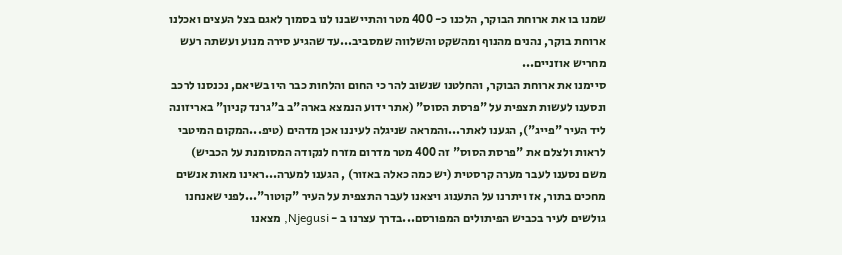שמנו בו את ארוחת הבוקר, הלכנו כ- 400 מטר והתיישבנו לנו בסמוך לאגם בצל העצים ואכלנו ארוחת בוקר, נהנים מהנוף ומהשקט והשלווה שמסביב...עד שהגיע סירה מנוע ועשתה רעש מחריש אוזניים...
סיימנו את ארוחת הבוקר, והחלטנו שנשוב להר כי החום והלחות כבר היו בשיאם, נכנסנו לרכב ונסענו לעשות תצפית על "פרסת הסוס" (אתר ידוע הנמצא בארה"ב ב"גרנד קניון" באריזונה ליד העיר "פייג"), הגענו לאתר...והמראה שניגלה לעיננו אכן מדהים (טיפ...המקום המיטבי לראות ולצלם את "פרסת הסוס" זה 400 מטר מדרום מזרח לנקודה המסומנת על הכביש)
משם נסענו לעבר מערה קרסטית (יש כמה כאלה באזור) , הגענו למערה...ראינו מאות אנשים מחכים בתור, אז ויתרנו על התענוג ויצאנו לעבר התצפית על העיר "קוטור"...לפני שאנחנו גולשים לעיר בכביש הפיתולים המפורסם...בדרך עצרנו ב - Njegusi, מצאנו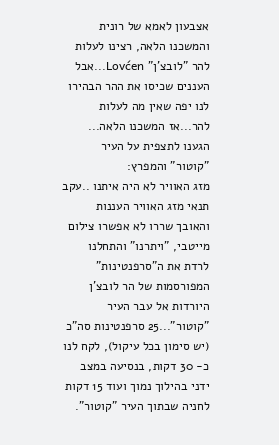אצבעון לאמא של רונית והמשכנו הלאה, רצינו לעלות להר "לובצ'ן" Lovćen...אבל העננים שכיסו את ההר הבהירו לנו יפה שאין מה לעלות להר...אז המשכנו הלאה...
הגענו לתצפית על העיר "קוטור" והמפרץ:
מזג האוויר לא היה איתנו ..עקב תנאי מזג האוויר העננות והאובך שררו לא אפשרו צילום מייטבי, "ויתרנו" והתחלנו לרדת את ה"סרפנטינות" המפורסמות של הר לובצ'ן היורדות אל עבר העיר "קוטור"...25 סרפנטינות סה"כ (יש סימון בכל עיקול), לקח לנו כ- 30 דקות, בנסיעה במצב ידני בהילוך נמוך ועוד 15 דקות לחניה שבתוך העיר "קוטור".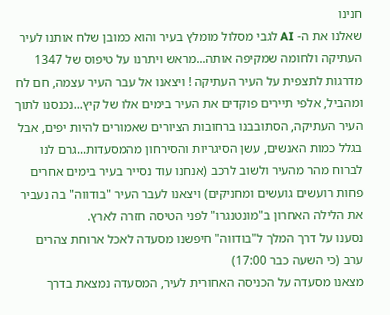חנינו
שאלנו את ה- AI לגבי מסלול מומלץ בעיר והוא כמובן שלח אותנו לעיר העתיקה ולחומה שמקיפה אותה...מראש ויתרנו על טיפוס של 1347 מדרגות לתצפית על העיר העתיקה ! ויצאנו אל עבר העיר עצמה, חם לח ומהביל, אלפי תיירים פוקדים את העיר בימים אלו של קיץ...נכנסנו לתוך העיר העתיקה, הסתובבנו ברחובות הציורים שאמורים להיות יפים, אבל בגלל כמות האנשים, עשן הסיגריות והסירחון מהמסעדות...גרם לנו לברוח מהר מהעיר ולשוב לרכב (אנחנו עוד נסייר בעיר בימים אחרים פחות רועשים גועשים ומחניקים) ויצאנו לעבר העיר "בודווה" בה נעביר את הלילה האחרון ב"מונטנגרו" לפני הטיסה חזרה לארץ.
נסענו על דרך המלך ל"בודווה" חיפשנו מסעדה לאכל ארוחת צהרים ערב (כי השעה כבר 17:00)
מצאנו מסעדה על הכניסה האחורית לעיר, המסעדה נמצאת בדרך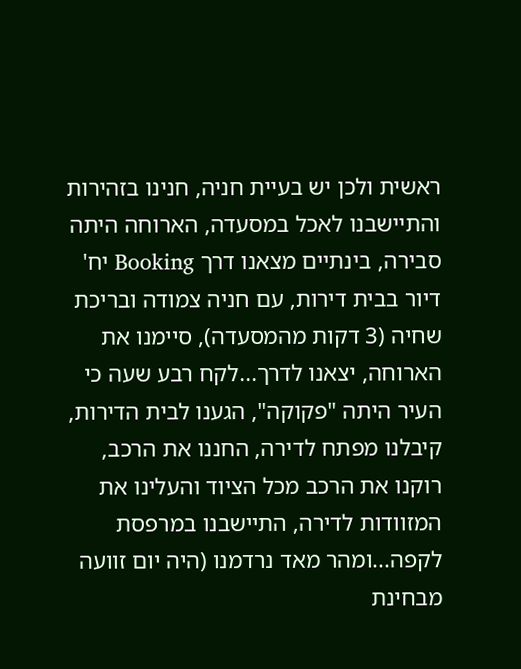ראשית ולכן יש בעיית חניה, חנינו בזהירות והתיישבנו לאכל במסעדה, הארוחה היתה סבירה, בינתיים מצאנו דרך Booking יח' דיור בבית דירות, עם חניה צמודה ובריכת שחיה (3 דקות מהמסעדה), סיימנו את הארוחה, יצאנו לדרך...לקח רבע שעה כי העיר היתה "פקוקה", הגענו לבית הדירות, קיבלנו מפתח לדירה, החננו את הרכב, רוקנו את הרכב מכל הציוד והעלינו את המזוודות לדירה, התיישבנו במרפסת לקפה...ומהר מאד נרדמנו (היה יום זוועה מבחינת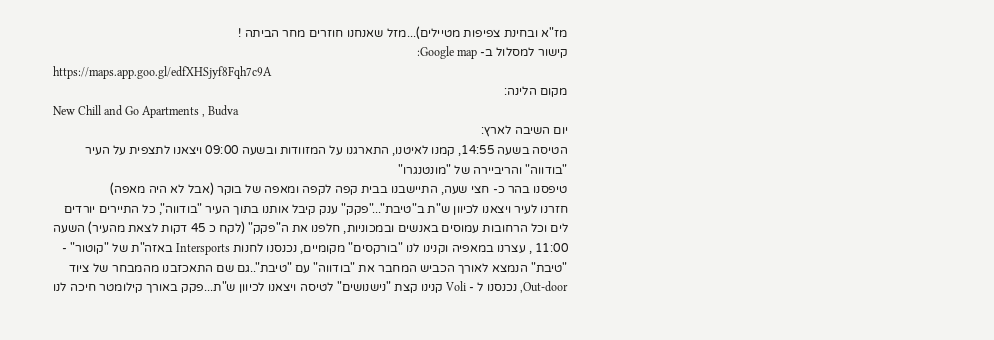מז"א ובחינת צפיפות מטיילים)...מזל שאנחנו חוזרים מחר הביתה !
קישור למסלול ב- Google map:
https://maps.app.goo.gl/edfXHSjyf8Fqh7c9A
מקום הלינה:
New Chill and Go Apartments , Budva
יום השיבה לארץ:
הטיסה בשעה 14:55, קמנו לאיטנו, התארגנו על המזוודות ובשעה 09:00 ויצאנו לתצפית על העיר "בודווה" והריביירה של "מונטנגרו"
טיפסנו בהר כ- חצי שעה, התיישבנו בבית קפה לקפה ומאפה של בוקר (אבל לא היה מאפה)
חזרנו לעיר ויצאנו לכיוון ש"ת ב"טיבת"..."פקק" ענק קיבל אותנו בתוך העיר "בודווה", כל התיירים יורדים לים וכל הרחובות עמוסים באנשים ובמכוניות, חלפנו את ה"פקק" (לקח כ 45 דקות לצאת מהעיר) השעה 11:00 , עצרנו במאפיה וקנינו לנו "בורקסים" מקומיים, נכנסנו לחנות Intersports באזה"ת של "קוטור" - "טיבת" הנמצא לאורך הכביש המחבר את "בודווה" עם "טיבת"..גם שם התאכזבנו מהמבחר של ציוד Out-door, נכנסנו ל - Voli קנינו קצת "נישנושים" לטיסה ויצאנו לכיוון ש"ת...פקק באורך קילומטר חיכה לנו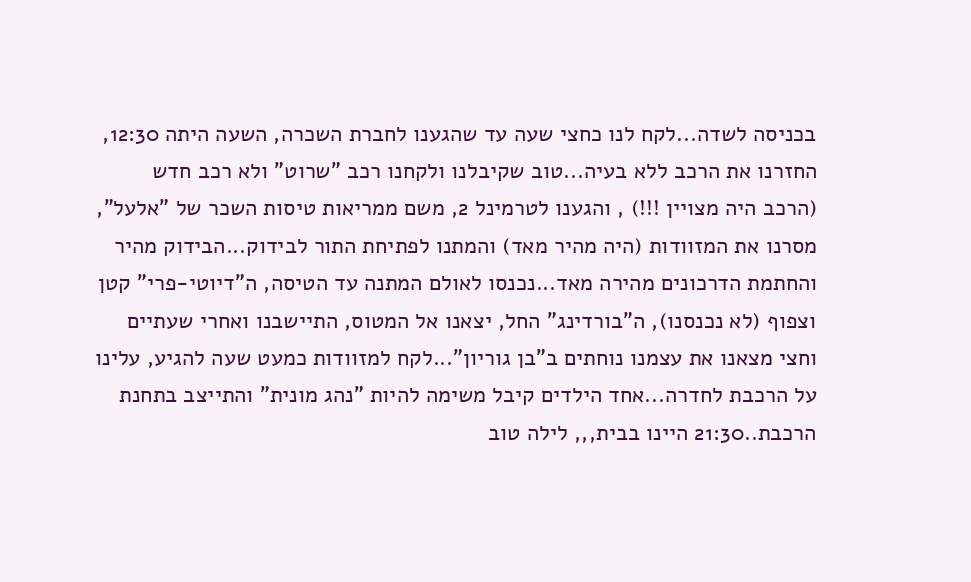בכניסה לשדה...לקח לנו כחצי שעה עד שהגענו לחברת השכרה, השעה היתה 12:30, החזרנו את הרכב ללא בעיה...טוב שקיבלנו ולקחנו רכב "שרוט" ולא רכב חדש (הרכב היה מצויין !!!) , והגענו לטרמינל 2, משם ממריאות טיסות השכר של "אלעל", מסרנו את המזוודות (היה מהיר מאד) והמתנו לפתיחת התור לבידוק...הבידוק מהיר והחתמת הדרכונים מהירה מאד...נכנסו לאולם המתנה עד הטיסה, ה"דיוטי-פרי" קטן וצפוף (לא נכנסנו), ה"בורדינג" החל, יצאנו אל המטוס, התיישבנו ואחרי שעתיים וחצי מצאנו את עצמנו נוחתים ב"בן גוריון"...לקח למזוודות כמעט שעה להגיע, עלינו על הרכבת לחדרה...אחד הילדים קיבל משימה להיות "נהג מונית" והתייצב בתחנת הרכבת..21:30 היינו בבית,,, לילה טוב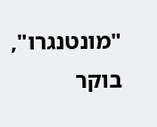"מונטנגרו", בוקר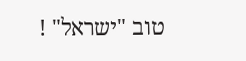טוב "ישראל" !